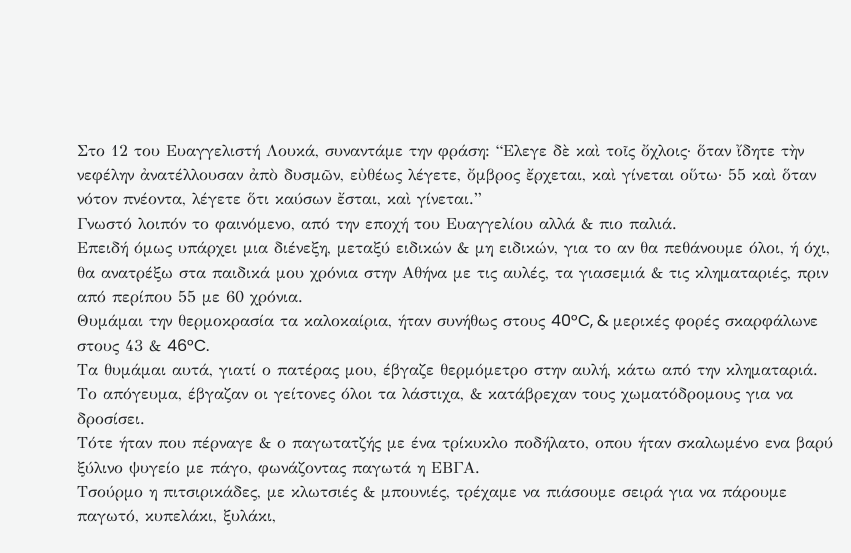Στο 12 του Ευαγγελιστή Λουκά, συναντάμε την φράση: “Ελεγε δὲ καὶ τοῖς ὄχλοις· ὅταν ἴδητε τὴν νεφέλην ἀνατέλλουσαν ἀπὸ δυσμῶν, εὐθέως λέγετε, ὄμβρος ἔρχεται, καὶ γίνεται οὕτω· 55 καὶ ὅταν νότον πνέοντα, λέγετε ὅτι καύσων ἔσται, καὶ γίνεται.”
Γνωστό λοιπόν το φαινόμενο, από την εποχή του Ευαγγελίου αλλά & πιο παλιά.
Επειδή όμως υπάρχει μια διένεξη, μεταξύ ειδικών & μη ειδικών, για το αν θα πεθάνουμε όλοι, ή όχι, θα ανατρέξω στα παιδικά μου χρόνια στην Αθήνα με τις αυλές, τα γιασεμιά & τις κληματαριές, πριν από περίπου 55 με 60 χρόνια.
Θυμάμαι την θερμοκρασία τα καλοκαίρια, ήταν συνήθως στους 40°C, & μερικές φορές σκαρφάλωνε στους 43 & 46°C.
Τα θυμάμαι αυτά, γιατί ο πατέρας μου, έβγαζε θερμόμετρο στην αυλή, κάτω από την κληματαριά.
Το απόγευμα, έβγαζαν οι γείτονες όλοι τα λάστιχα, & κατάβρεχαν τους χωματόδρομους για να δροσίσει.
Τότε ήταν που πέρναγε & ο παγωτατζής με ένα τρίκυκλο ποδήλατο, οπου ήταν σκαλωμένο ενα βαρύ ξύλινο ψυγείο με πάγο, φωνάζοντας παγωτά η ΕΒΓΑ.
Τσούρμο η πιτσιρικάδες, με κλωτσιές & μπουνιές, τρέχαμε να πιάσουμε σειρά για να πάρουμε παγωτό, κυπελάκι, ξυλάκι,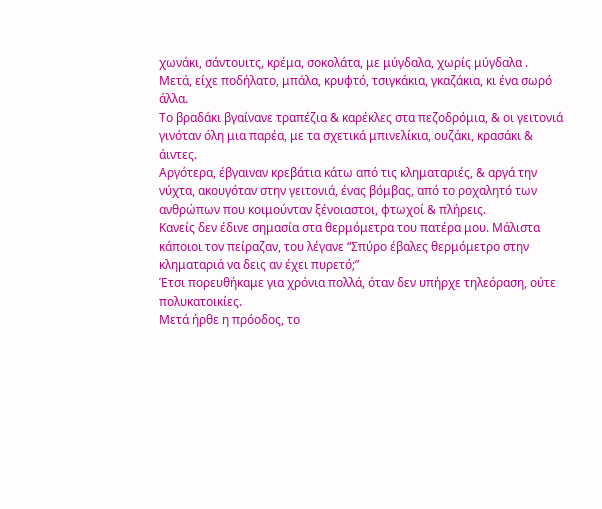χωνάκι, σάντουιτς, κρέμα, σοκολάτα, με μύγδαλα, χωρίς μύγδαλα .
Μετά, είχε ποδήλατο, μπάλα, κρυφτό, τσιγκάκια, γκαζάκια, κι ένα σωρό άλλα.
Το βραδάκι βγαίνανε τραπέζια & καρέκλες στα πεζοδρόμια, & οι γειτονιά γινόταν όλη μια παρέα, με τα σχετικά μπινελίκια, ουζάκι, κρασάκι & άιντες.
Αργότερα, έβγαιναν κρεβάτια κάτω από τις κληματαριές, & αργά την νύχτα, ακουγόταν στην γειτονιά, ένας βόμβας, από το ροχαλητό των ανθρώπων που κοιμούνταν ξένοιαστοι, φτωχοί & πλήρεις.
Κανείς δεν έδινε σημασία στα θερμόμετρα του πατέρα μου. Μάλιστα κάποιοι τον πείραζαν, του λέγανε “Σπύρο έβαλες θερμόμετρο στην κληματαριά να δεις αν έχει πυρετό;”
Έτσι πορευθήκαμε για χρόνια πολλά, όταν δεν υπήρχε τηλεόραση, ούτε πολυκατοικίες.
Μετά ήρθε η πρόοδος, το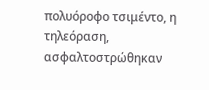πολυόροφο τσιμέντο, η τηλεόραση, ασφαλτοστρώθηκαν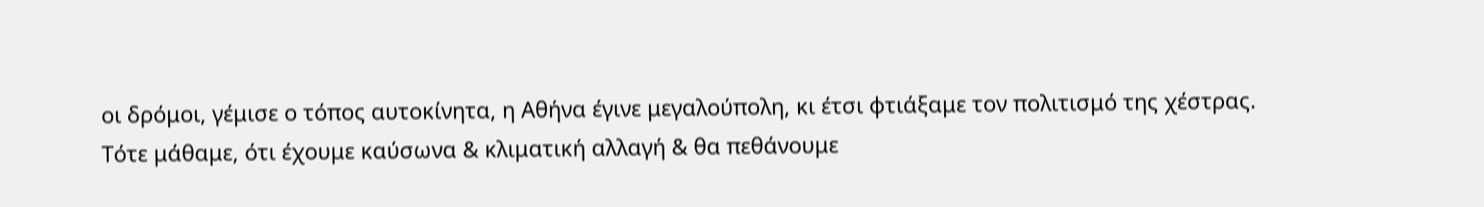οι δρόμοι, γέμισε ο τόπος αυτοκίνητα, η Αθήνα έγινε μεγαλούπολη, κι έτσι φτιάξαμε τον πολιτισμό της χέστρας.
Τότε μάθαμε, ότι έχουμε καύσωνα & κλιματική αλλαγή & θα πεθάνουμε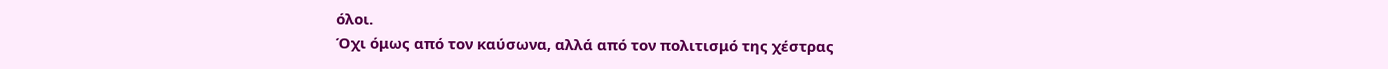όλοι.
Όχι όμως από τον καύσωνα, αλλά από τον πολιτισμό της χέστρας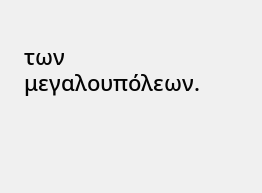των μεγαλουπόλεων.